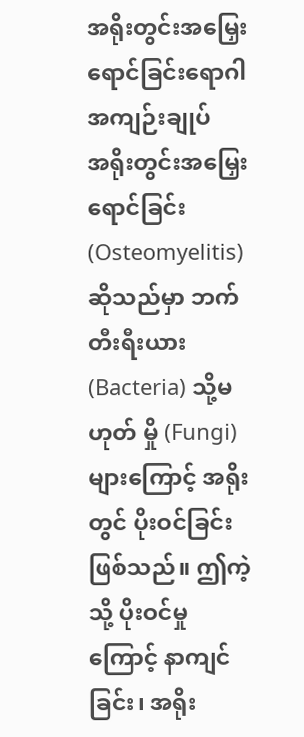အရိုးတွင်းအမြှေးရောင်ခြင်းရောဂါ
အကျဉ်းချုပ်
အရိုးတွင်းအမြှေးရောင်ခြင်း (Osteomyelitis) ဆိုသည်မှာ ဘက်တီးရီးယား (Bacteria) သို့မဟုတ် မှို (Fungi) များကြောင့် အရိုးတွင် ပိုးဝင်ခြင်း ဖြစ်သည်။ ဤကဲ့သို့ ပိုးဝင်မှုကြောင့် နာကျင်ခြင်း၊ အရိုး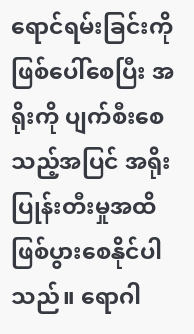ရောင်ရမ်းခြင်းကို ဖြစ်ပေါ်စေပြီး အရိုးကို ပျက်စီးစေသည့်အပြင် အရိုးပြုန်းတီးမှုအထိ ဖြစ်ပွားစေနိုင်ပါသည်။ ရောဂါ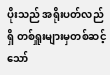ပိုးသည် အရိုးပတ်လည်ရှိ တစ်ရှူးများမှတစ်ဆင့် သော်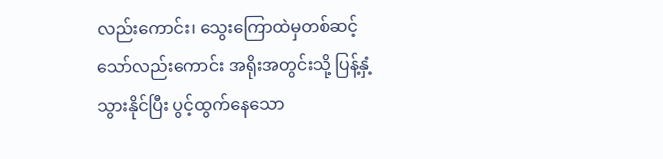လည်းကောင်း၊ သွေးကြောထဲမှတစ်ဆင့် သော်လည်းကောင်း အရိုးအတွင်းသို့ ပြန့်နှံ့သွားနိုင်ပြီး ပွင့်ထွက်နေသော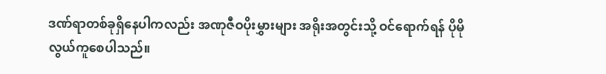ဒဏ်ရာတစ်ခုရှိနေပါကလည်း အဏုဇီဝပိုးမွှားများ အရိုးအတွင်းသို့ ဝင်ရောက်ရန် ပိုမိုလွယ်ကူစေပါသည်။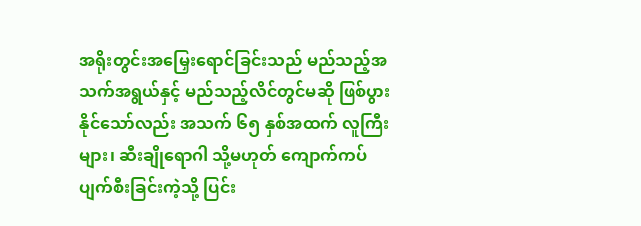အရိုးတွင်းအမြှေးရောင်ခြင်းသည် မည်သည့်အသက်အရွယ်နှင့် မည်သည့်လိင်တွင်မဆို ဖြစ်ပွားနိုင်သော်လည်း အသက် ၆၅ နှစ်အထက် လူကြီးများ၊ ဆီးချိုရောဂါ သို့မဟုတ် ကျောက်ကပ်ပျက်စီးခြင်းကဲ့သို့ ပြင်း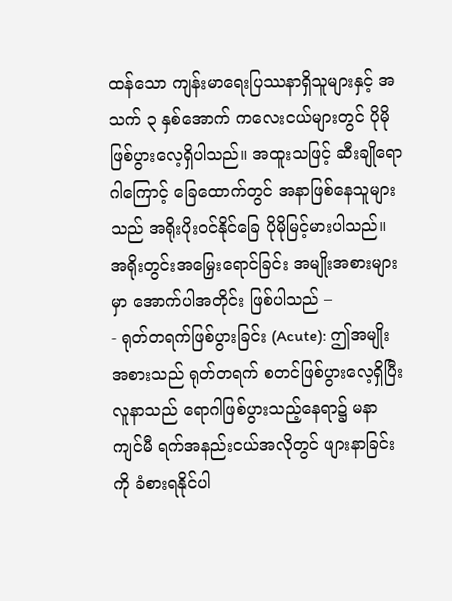ထန်သော ကျန်းမာရေးပြဿနာရှိသူများနှင့် အသက် ၃ နှစ်အောက် ကလေးငယ်များတွင် ပိုမိုဖြစ်ပွားလေ့ရှိပါသည်။ အထူးသဖြင့် ဆီးချိုရောဂါကြောင့် ခြေထောက်တွင် အနာဖြစ်နေသူများသည် အရိုးပိုးဝင်နိုင်ခြေ ပိုမိုမြင့်မားပါသည်။
အရိုးတွင်းအမြှေးရောင်ခြင်း အမျိုးအစားများမှာ အောက်ပါအတိုင်း ဖြစ်ပါသည် –
- ရုတ်တရက်ဖြစ်ပွားခြင်း (Acute): ဤအမျိုးအစားသည် ရုတ်တရက် စတင်ဖြစ်ပွားလေ့ရှိပြီး လူနာသည် ရောဂါဖြစ်ပွားသည့်နေရာ၌ မနာကျင်မီ ရက်အနည်းငယ်အလိုတွင် ဖျားနာခြင်းကို ခံစားရနိုင်ပါ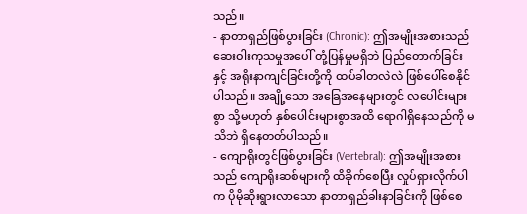သည်။
- နာတာရှည်ဖြစ်ပွားခြင်း (Chronic): ဤအမျိုးအစားသည် ဆေးဝါးကုသမှုအပေါ် တုံ့ပြန်မှုမရှိဘဲ ပြည်တောက်ခြင်းနှင့် အရိုးနာကျင်ခြင်းတို့ကို ထပ်ခါတလဲလဲ ဖြစ်ပေါ်စေနိုင်ပါသည်။ အချို့သော အခြေအနေများတွင် လပေါင်းများစွာ သို့မဟုတ် နှစ်ပေါင်းများစွာအထိ ရောဂါရှိနေသည်ကို မသိဘဲ ရှိနေတတ်ပါသည်။
- ကျောရိုးတွင်ဖြစ်ပွားခြင်း (Vertebral): ဤအမျိုးအစားသည် ကျောရိုးဆစ်များကို ထိခိုက်စေပြီး လှုပ်ရှားလိုက်ပါက ပိုမိုဆိုးရွားလာသော နာတာရှည်ခါးနာခြင်းကို ဖြစ်စေ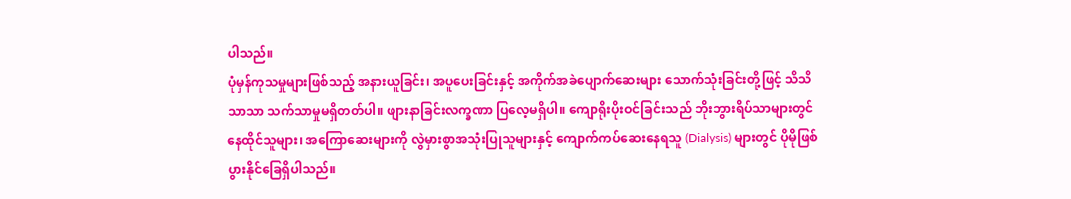ပါသည်။
ပုံမှန်ကုသမှုများဖြစ်သည့် အနားယူခြင်း၊ အပူပေးခြင်းနှင့် အကိုက်အခဲပျောက်ဆေးများ သောက်သုံးခြင်းတို့ဖြင့် သိသိသာသာ သက်သာမှုမရှိတတ်ပါ။ ဖျားနာခြင်းလက္ခဏာ ပြလေ့မရှိပါ။ ကျောရိုးပိုးဝင်ခြင်းသည် ဘိုးဘွားရိပ်သာများတွင် နေထိုင်သူများ၊ အကြောဆေးများကို လွဲမှားစွာအသုံးပြုသူများနှင့် ကျောက်ကပ်ဆေးနေရသူ (Dialysis) များတွင် ပိုမိုဖြစ်ပွားနိုင်ခြေရှိပါသည်။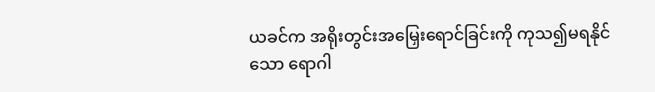ယခင်က အရိုးတွင်းအမြှေးရောင်ခြင်းကို ကုသ၍မရနိုင်သော ရောဂါ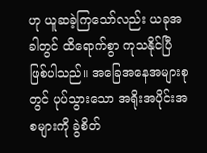ဟု ယူဆခဲ့ကြသော်လည်း ယခုအခါတွင် ထိရောက်စွာ ကုသနိုင်ပြီ ဖြစ်ပါသည်။ အခြေအနေအများစုတွင် ပုပ်သွားသော အရိုးအပိုင်းအစများကို ခွဲစိတ်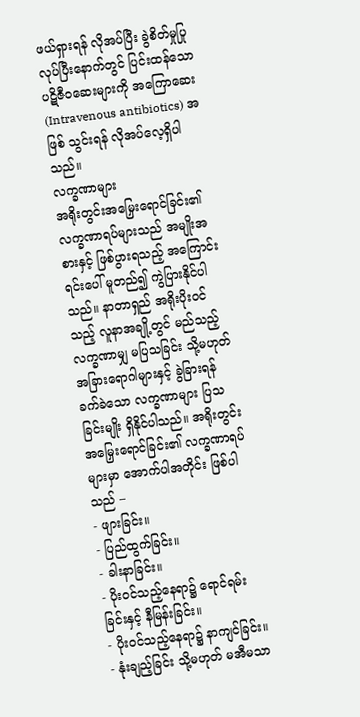ဖယ်ရှားရန် လိုအပ်ပြီး ခွဲစိတ်မှုပြုလုပ်ပြီးနောက်တွင် ပြင်းထန်သော ပဋိဇီဝဆေးများကို အကြောဆေး (Intravenous antibiotics) အဖြစ် သွင်းရန် လိုအပ်လေ့ရှိပါသည်။
လက္ခဏာများ
အရိုးတွင်းအမြှေးရောင်ခြင်း၏ လက္ခဏာရပ်များသည် အမျိုးအစားနှင့် ဖြစ်ပွားရသည့် အကြောင်းရင်းပေါ် မူတည်၍ ကွဲပြားနိုင်ပါသည်။ နာတာရှည် အရိုးပိုးဝင်သည့် လူနာအချို့တွင် မည်သည့်လက္ခဏာမျှ မပြသခြင်း သို့မဟုတ် အခြားရောဂါများနှင့် ခွဲခြားရန် ခက်ခဲသော လက္ခဏာများ ပြသခြင်းမျိုး ရှိနိုင်ပါသည်။ အရိုးတွင်းအမြှေးရောင်ခြင်း၏ လက္ခဏာရပ်များမှာ အောက်ပါအတိုင်း ဖြစ်ပါသည် –
- ဖျားခြင်း။
- ပြည်ထွက်ခြင်း။
- ခါးနာခြင်း။
- ပိုးဝင်သည့်နေရာ၌ ရောင်ရမ်းခြင်းနှင့် နီမြန်းခြင်း။
- ပိုးဝင်သည့်နေရာ၌ နာကျင်ခြင်း။
- နုံးချည့်ခြင်း သို့မဟုတ် မအီမသာ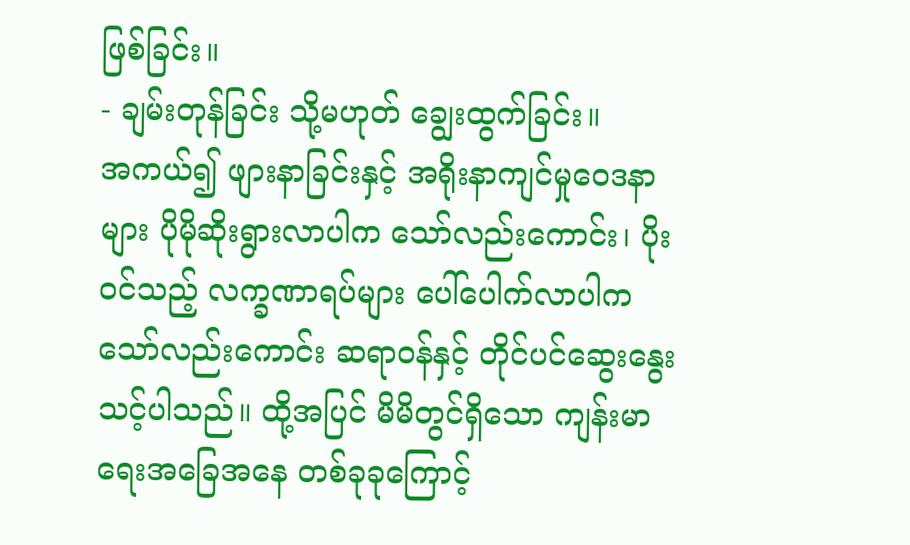ဖြစ်ခြင်း။
- ချမ်းတုန်ခြင်း သို့မဟုတ် ချွေးထွက်ခြင်း။
အကယ်၍ ဖျားနာခြင်းနှင့် အရိုးနာကျင်မှုဝေဒနာများ ပိုမိုဆိုးရွားလာပါက သော်လည်းကောင်း၊ ပိုးဝင်သည့် လက္ခဏာရပ်များ ပေါ်ပေါက်လာပါက သော်လည်းကောင်း ဆရာဝန်နှင့် တိုင်ပင်ဆွေးနွေးသင့်ပါသည်။ ထို့အပြင် မိမိတွင်ရှိသော ကျန်းမာရေးအခြေအနေ တစ်ခုခုကြောင့်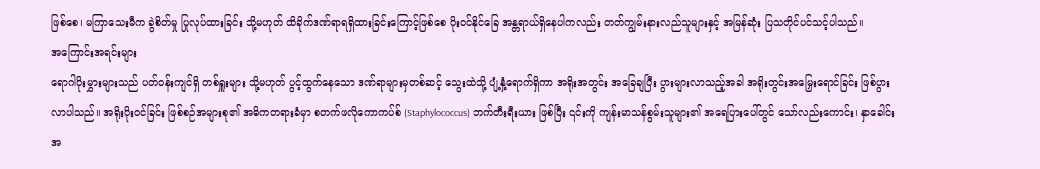ဖြစ်စေ၊ မကြာသေးမီက ခွဲစိတ်မှု ပြုလုပ်ထားခြင်း သို့မဟုတ် ထိခိုက်ဒဏ်ရာရရှိထားခြင်းကြောင့်ဖြစ်စေ ပိုးဝင်နိုင်ခြေ အန္တရာယ်ရှိနေပါကလည်း တတ်ကျွမ်းနားလည်သူများနှင့် အမြန်ဆုံး ပြသတိုင်ပင်သင့်ပါသည်။
အကြောင်းအရင်းများ
ရောဂါပိုးမွှားများသည် ပတ်ဝန်းကျင်ရှိ တစ်ရှူးများ သို့မဟုတ် ပွင့်ထွက်နေသော ဒဏ်ရာများမှတစ်ဆင့် သွေးထဲသို့ ပျံ့နှံ့ရောက်ရှိကာ အရိုးအတွင်း အခြေချပြီး ပွားများလာသည့်အခါ အရိုးတွင်းအမြှေးရောင်ခြင်း ဖြစ်ပွားလာပါသည်။ အရိုးပိုးဝင်ခြင်း ဖြစ်စဉ်အများစု၏ အဓိကတရားခံမှာ စတက်ဖလိုကောကပ်စ် (Staphylococcus) ဘက်တီးရီးယား ဖြစ်ပြီး ၎င်းကို ကျန်းမာသန်စွမ်းသူများ၏ အရေပြားပေါ်တွင် သော်လည်းကောင်း၊ နှာခေါင်းအ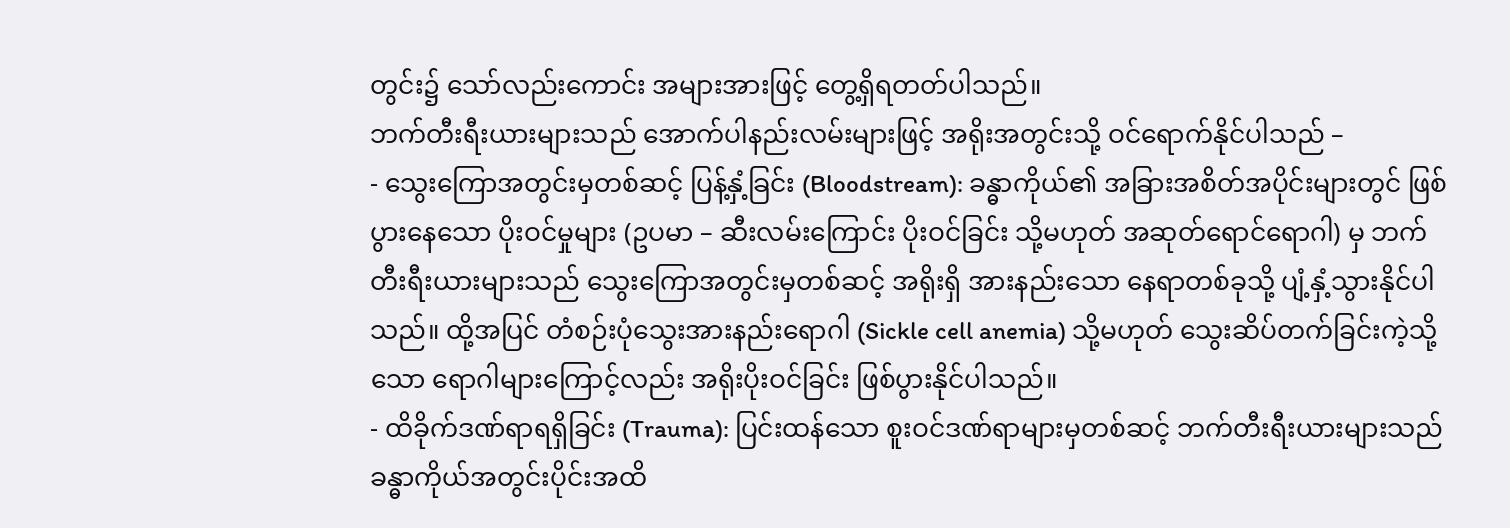တွင်း၌ သော်လည်းကောင်း အများအားဖြင့် တွေ့ရှိရတတ်ပါသည်။
ဘက်တီးရီးယားများသည် အောက်ပါနည်းလမ်းများဖြင့် အရိုးအတွင်းသို့ ဝင်ရောက်နိုင်ပါသည် –
- သွေးကြောအတွင်းမှတစ်ဆင့် ပြန့်နှံ့ခြင်း (Bloodstream): ခန္ဓာကိုယ်၏ အခြားအစိတ်အပိုင်းများတွင် ဖြစ်ပွားနေသော ပိုးဝင်မှုများ (ဥပမာ – ဆီးလမ်းကြောင်း ပိုးဝင်ခြင်း သို့မဟုတ် အဆုတ်ရောင်ရောဂါ) မှ ဘက်တီးရီးယားများသည် သွေးကြောအတွင်းမှတစ်ဆင့် အရိုးရှိ အားနည်းသော နေရာတစ်ခုသို့ ပျံ့နှံ့သွားနိုင်ပါသည်။ ထို့အပြင် တံစဉ်းပုံသွေးအားနည်းရောဂါ (Sickle cell anemia) သို့မဟုတ် သွေးဆိပ်တက်ခြင်းကဲ့သို့သော ရောဂါများကြောင့်လည်း အရိုးပိုးဝင်ခြင်း ဖြစ်ပွားနိုင်ပါသည်။
- ထိခိုက်ဒဏ်ရာရရှိခြင်း (Trauma): ပြင်းထန်သော စူးဝင်ဒဏ်ရာများမှတစ်ဆင့် ဘက်တီးရီးယားများသည် ခန္ဓာကိုယ်အတွင်းပိုင်းအထိ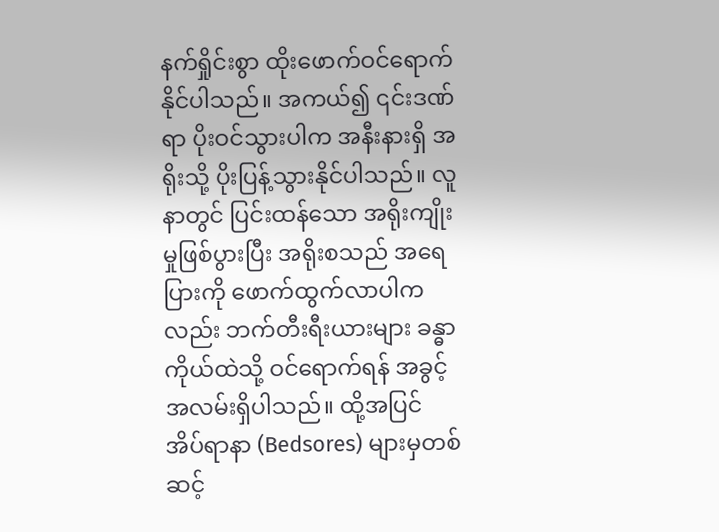နက်ရှိုင်းစွာ ထိုးဖောက်ဝင်ရောက်နိုင်ပါသည်။ အကယ်၍ ၎င်းဒဏ်ရာ ပိုးဝင်သွားပါက အနီးနားရှိ အရိုးသို့ ပိုးပြန့်သွားနိုင်ပါသည်။ လူနာတွင် ပြင်းထန်သော အရိုးကျိုးမှုဖြစ်ပွားပြီး အရိုးစသည် အရေပြားကို ဖောက်ထွက်လာပါကလည်း ဘက်တီးရီးယားများ ခန္ဓာကိုယ်ထဲသို့ ဝင်ရောက်ရန် အခွင့်အလမ်းရှိပါသည်။ ထို့အပြင် အိပ်ရာနာ (Bedsores) များမှတစ်ဆင့်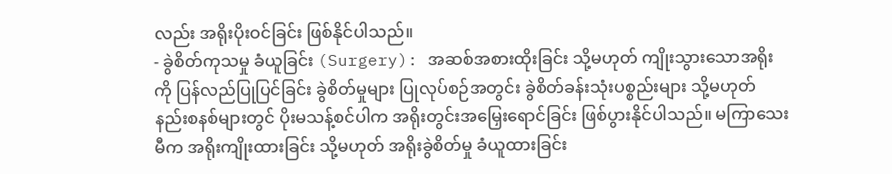လည်း အရိုးပိုးဝင်ခြင်း ဖြစ်နိုင်ပါသည်။
- ခွဲစိတ်ကုသမှု ခံယူခြင်း (Surgery): အဆစ်အစားထိုးခြင်း သို့မဟုတ် ကျိုးသွားသောအရိုးကို ပြန်လည်ပြုပြင်ခြင်း ခွဲစိတ်မှုများ ပြုလုပ်စဉ်အတွင်း ခွဲစိတ်ခန်းသုံးပစ္စည်းများ သို့မဟုတ် နည်းစနစ်များတွင် ပိုးမသန့်စင်ပါက အရိုးတွင်းအမြှေးရောင်ခြင်း ဖြစ်ပွားနိုင်ပါသည်။ မကြာသေးမီက အရိုးကျိုးထားခြင်း သို့မဟုတ် အရိုးခွဲစိတ်မှု ခံယူထားခြင်း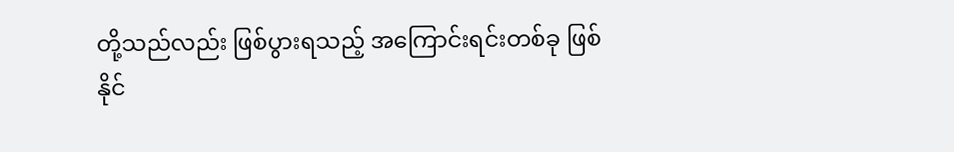တို့သည်လည်း ဖြစ်ပွားရသည့် အကြောင်းရင်းတစ်ခု ဖြစ်နိုင်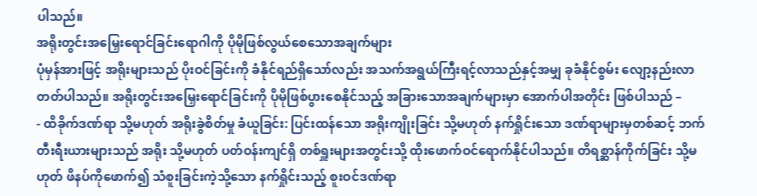ပါသည်။
အရိုးတွင်းအမြှေးရောင်ခြင်းရောဂါကို ပိုမိုဖြစ်လွယ်စေသောအချက်များ
ပုံမှန်အားဖြင့် အရိုးများသည် ပိုးဝင်ခြင်းကို ခံနိုင်ရည်ရှိသော်လည်း အသက်အရွယ်ကြီးရင့်လာသည်နှင့်အမျှ ခုခံနိုင်စွမ်း လျော့နည်းလာတတ်ပါသည်။ အရိုးတွင်းအမြှေးရောင်ခြင်းကို ပိုမိုဖြစ်ပွားစေနိုင်သည့် အခြားသောအချက်များမှာ အောက်ပါအတိုင်း ဖြစ်ပါသည် –
- ထိခိုက်ဒဏ်ရာ သို့မဟုတ် အရိုးခွဲစိတ်မှု ခံယူခြင်း: ပြင်းထန်သော အရိုးကျိုးခြင်း သို့မဟုတ် နက်ရှိုင်းသော ဒဏ်ရာများမှတစ်ဆင့် ဘက်တီးရီးယားများသည် အရိုး သို့မဟုတ် ပတ်ဝန်းကျင်ရှိ တစ်ရှူးများအတွင်းသို့ ထိုးဖောက်ဝင်ရောက်နိုင်ပါသည်။ တိရစ္ဆာန်ကိုက်ခြင်း သို့မဟုတ် ဖိနပ်ကိုဖောက်၍ သံစူးခြင်းကဲ့သို့သော နက်ရှိုင်းသည့် စူးဝင်ဒဏ်ရာ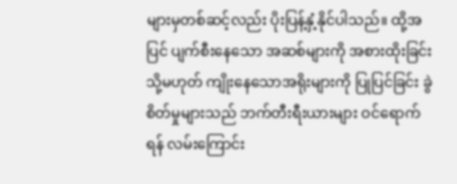များမှတစ်ဆင့်လည်း ပိုးပြန့်နှံ့နိုင်ပါသည်။ ထို့အပြင် ပျက်စီးနေသော အဆစ်များကို အစားထိုးခြင်း သို့မဟုတ် ကျိုးနေသောအရိုးများကို ပြုပြင်ခြင်း ခွဲစိတ်မှုများသည် ဘက်တီးရီးယားများ ဝင်ရောက်ရန် လမ်းကြောင်း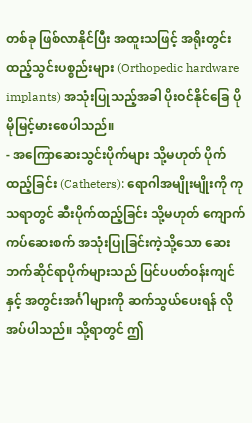တစ်ခု ဖြစ်လာနိုင်ပြီး အထူးသဖြင့် အရိုးတွင်း ထည့်သွင်းပစ္စည်းများ (Orthopedic hardware implants) အသုံးပြုသည့်အခါ ပိုးဝင်နိုင်ခြေ ပိုမိုမြင့်မားစေပါသည်။
- အကြောဆေးသွင်းပိုက်များ သို့မဟုတ် ပိုက်ထည့်ခြင်း (Catheters): ရောဂါအမျိုးမျိုးကို ကုသရာတွင် ဆီးပိုက်ထည့်ခြင်း သို့မဟုတ် ကျောက်ကပ်ဆေးစက် အသုံးပြုခြင်းကဲ့သို့သော ဆေးဘက်ဆိုင်ရာပိုက်များသည် ပြင်ပပတ်ဝန်းကျင်နှင့် အတွင်းအင်္ဂါများကို ဆက်သွယ်ပေးရန် လိုအပ်ပါသည်။ သို့ရာတွင် ဤ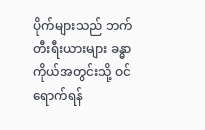ပိုက်များသည် ဘက်တီးရီးယားများ ခန္ဓာကိုယ်အတွင်းသို့ ဝင်ရောက်ရန်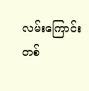လမ်းကြောင်းတစ်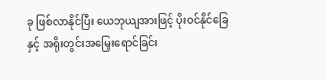ခု ဖြစ်လာနိုင်ပြီး ယေဘုယျအားဖြင့် ပိုးဝင်နိုင်ခြေနှင့် အရိုးတွင်းအမြှေးရောင်ခြင်း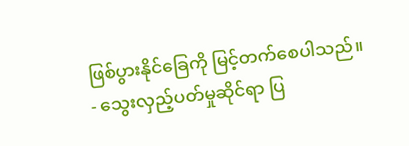ဖြစ်ပွားနိုင်ခြေကို မြင့်တက်စေပါသည်။
- သွေးလှည့်ပတ်မှုဆိုင်ရာ ပြ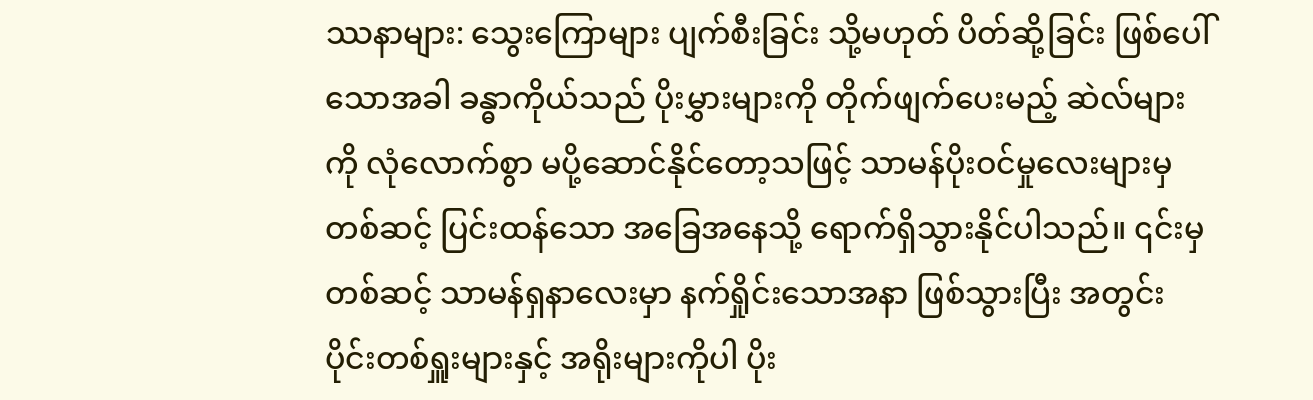ဿနာများ: သွေးကြောများ ပျက်စီးခြင်း သို့မဟုတ် ပိတ်ဆို့ခြင်း ဖြစ်ပေါ်သောအခါ ခန္ဓာကိုယ်သည် ပိုးမွှားများကို တိုက်ဖျက်ပေးမည့် ဆဲလ်များကို လုံလောက်စွာ မပို့ဆောင်နိုင်တော့သဖြင့် သာမန်ပိုးဝင်မှုလေးများမှတစ်ဆင့် ပြင်းထန်သော အခြေအနေသို့ ရောက်ရှိသွားနိုင်ပါသည်။ ၎င်းမှတစ်ဆင့် သာမန်ရှနာလေးမှာ နက်ရှိုင်းသောအနာ ဖြစ်သွားပြီး အတွင်းပိုင်းတစ်ရှူးများနှင့် အရိုးများကိုပါ ပိုး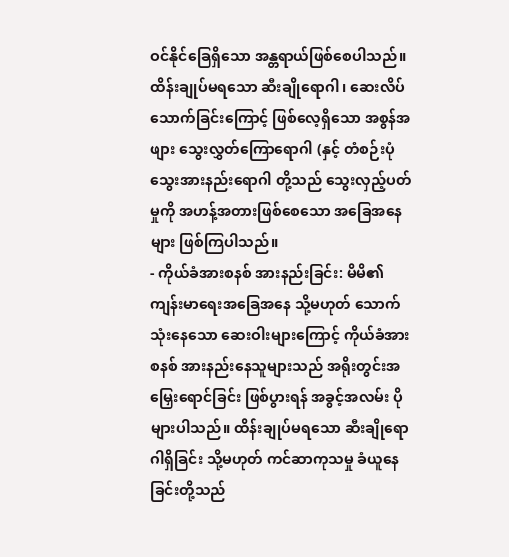ဝင်နိုင်ခြေရှိသော အန္တရာယ်ဖြစ်စေပါသည်။ ထိန်းချုပ်မရသော ဆီးချိုရောဂါ၊ ဆေးလိပ်သောက်ခြင်းကြောင့် ဖြစ်လေ့ရှိသော အစွန်အဖျား သွေးလွှတ်ကြောရောဂါ (နှင့် တံစဉ်းပုံသွေးအားနည်းရောဂါ တို့သည် သွေးလှည့်ပတ်မှုကို အဟန့်အတားဖြစ်စေသော အခြေအနေများ ဖြစ်ကြပါသည်။
- ကိုယ်ခံအားစနစ် အားနည်းခြင်း: မိမိ၏ ကျန်းမာရေးအခြေအနေ သို့မဟုတ် သောက်သုံးနေသော ဆေးဝါးများကြောင့် ကိုယ်ခံအားစနစ် အားနည်းနေသူများသည် အရိုးတွင်းအမြှေးရောင်ခြင်း ဖြစ်ပွားရန် အခွင့်အလမ်း ပိုများပါသည်။ ထိန်းချုပ်မရသော ဆီးချိုရောဂါရှိခြင်း သို့မဟုတ် ကင်ဆာကုသမှု ခံယူနေခြင်းတို့သည်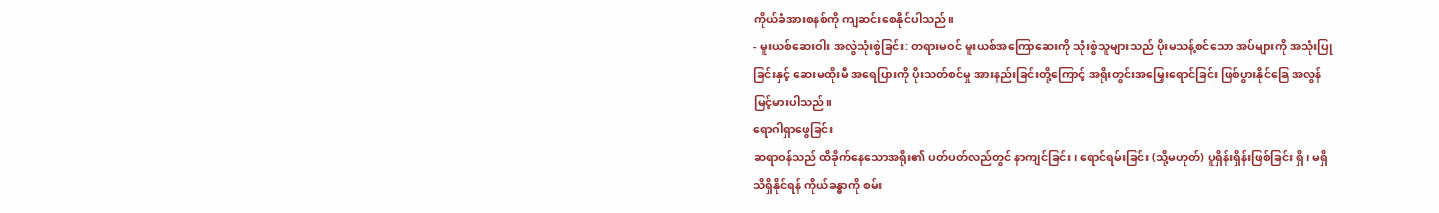ကိုယ်ခံအားစနစ်ကို ကျဆင်းစေနိုင်ပါသည်။
- မူးယစ်ဆေးဝါး အလွဲသုံးစွဲခြင်း: တရားမဝင် မူးယစ်အကြောဆေးကို သုံးစွဲသူများသည် ပိုးမသန့်စင်သော အပ်များကို အသုံးပြုခြင်းနှင့် ဆေးမထိုးမီ အရေပြားကို ပိုးသတ်စင်မှု အားနည်းခြင်းတို့ကြောင့် အရိုးတွင်းအမြှေးရောင်ခြင်း ဖြစ်ပွားနိုင်ခြေ အလွန်မြင့်မားပါသည်။
ရောဂါရှာဖွေခြင်း
ဆရာဝန်သည် ထိခိုက်နေသောအရိုး၏ ပတ်ပတ်လည်တွင် နာကျင်ခြင်း၊ ရောင်ရမ်းခြင်း (သို့မဟုတ်) ပူရှိန်းရှိန်းဖြစ်ခြင်း ရှိ၊ မရှိ သိရှိနိုင်ရန် ကိုယ်ခန္ဓာကို စမ်း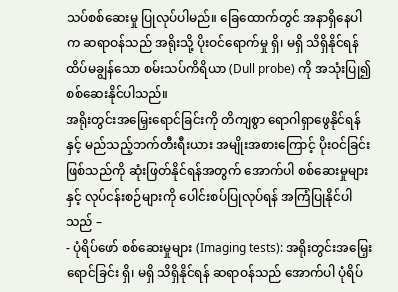သပ်စစ်ဆေးမှု ပြုလုပ်ပါမည်။ ခြေထောက်တွင် အနာရှိနေပါက ဆရာဝန်သည် အရိုးသို့ ပိုးဝင်ရောက်မှု ရှိ၊ မရှိ သိရှိနိုင်ရန် ထိပ်မချွန်သော စမ်းသပ်ကိရိယာ (Dull probe) ကို အသုံးပြု၍ စစ်ဆေးနိုင်ပါသည်။
အရိုးတွင်းအမြှေးရောင်ခြင်းကို တိကျစွာ ရောဂါရှာဖွေနိုင်ရန်နှင့် မည်သည့်ဘက်တီးရီးယား အမျိုးအစားကြောင့် ပိုးဝင်ခြင်းဖြစ်သည်ကို ဆုံးဖြတ်နိုင်ရန်အတွက် အောက်ပါ စစ်ဆေးမှုများနှင့် လုပ်ငန်းစဉ်များကို ပေါင်းစပ်ပြုလုပ်ရန် အကြံပြုနိုင်ပါသည် –
- ပုံရိပ်ဖော် စစ်ဆေးမှုများ (Imaging tests): အရိုးတွင်းအမြှေးရောင်ခြင်း ရှိ၊ မရှိ သိရှိနိုင်ရန် ဆရာဝန်သည် အောက်ပါ ပုံရိပ်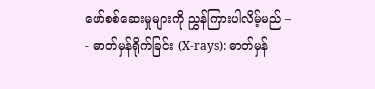ဖော်စစ်ဆေးမှုများကို ညွှန်ကြားပါလိမ့်မည် –
- ဓာတ်မှန်ရိုက်ခြင်း (X-rays): ဓာတ်မှန်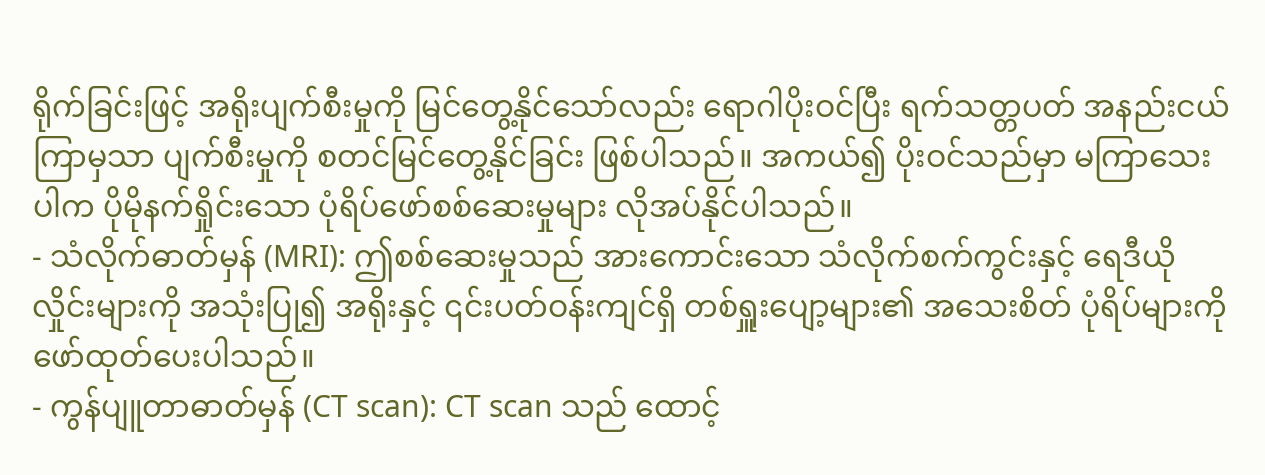ရိုက်ခြင်းဖြင့် အရိုးပျက်စီးမှုကို မြင်တွေ့နိုင်သော်လည်း ရောဂါပိုးဝင်ပြီး ရက်သတ္တပတ် အနည်းငယ်ကြာမှသာ ပျက်စီးမှုကို စတင်မြင်တွေ့နိုင်ခြင်း ဖြစ်ပါသည်။ အကယ်၍ ပိုးဝင်သည်မှာ မကြာသေးပါက ပိုမိုနက်ရှိုင်းသော ပုံရိပ်ဖော်စစ်ဆေးမှုများ လိုအပ်နိုင်ပါသည်။
- သံလိုက်ဓာတ်မှန် (MRI): ဤစစ်ဆေးမှုသည် အားကောင်းသော သံလိုက်စက်ကွင်းနှင့် ရေဒီယိုလှိုင်းများကို အသုံးပြု၍ အရိုးနှင့် ၎င်းပတ်ဝန်းကျင်ရှိ တစ်ရှူးပျော့များ၏ အသေးစိတ် ပုံရိပ်များကို ဖော်ထုတ်ပေးပါသည်။
- ကွန်ပျူတာဓာတ်မှန် (CT scan): CT scan သည် ထောင့်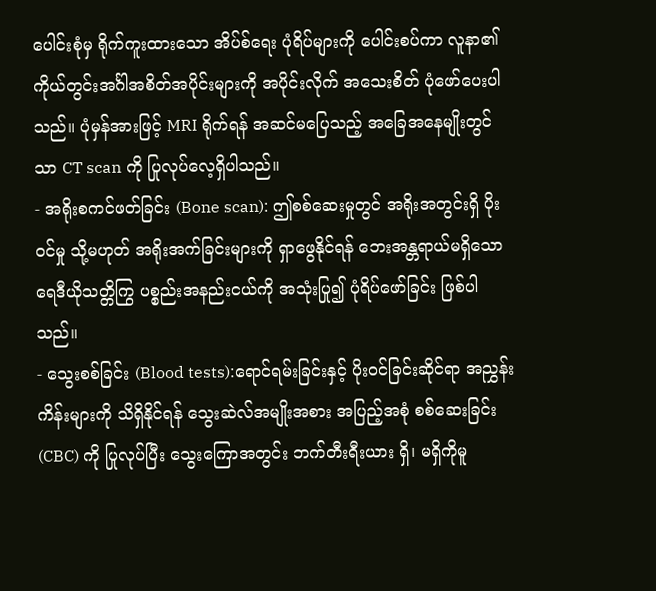ပေါင်းစုံမှ ရိုက်ကူးထားသော အိပ်စ်ရေး ပုံရိပ်များကို ပေါင်းစပ်ကာ လူနာ၏ ကိုယ်တွင်းအင်္ဂါအစိတ်အပိုင်းများကို အပိုင်းလိုက် အသေးစိတ် ပုံဖော်ပေးပါသည်။ ပုံမှန်အားဖြင့် MRI ရိုက်ရန် အဆင်မပြေသည့် အခြေအနေမျိုးတွင်သာ CT scan ကို ပြုလုပ်လေ့ရှိပါသည်။
- အရိုးစကင်ဖတ်ခြင်း (Bone scan): ဤစစ်ဆေးမှုတွင် အရိုးအတွင်းရှိ ပိုးဝင်မှု သို့မဟုတ် အရိုးအက်ခြင်းများကို ရှာဖွေနိုင်ရန် ဘေးအန္တရာယ်မရှိသော ရေဒီယိုသတ္တိကြွ ပစ္စည်းအနည်းငယ်ကို အသုံးပြု၍ ပုံရိပ်ဖော်ခြင်း ဖြစ်ပါသည်။
- သွေးစစ်ခြင်း (Blood tests):ရောင်ရမ်းခြင်းနှင့် ပိုးဝင်ခြင်းဆိုင်ရာ အညွှန်းကိန်းများကို သိရှိနိုင်ရန် သွေးဆဲလ်အမျိုးအစား အပြည့်အစုံ စစ်ဆေးခြင်း (CBC) ကို ပြုလုပ်ပြီး သွေးကြောအတွင်း ဘက်တီးရီးယား ရှိ၊ မရှိကိုမူ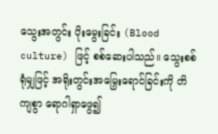သွေးအတွင်း ပိုးမွေးခြင်း (Blood culture) ဖြင့် စစ်ဆေးပါသည်။ သွေးစစ်ရုံမျှဖြင့် အရိုးတွင်းအမြှေးရောင်ခြင်းကို တိကျစွာ ရောဂါရှာဖွေ၍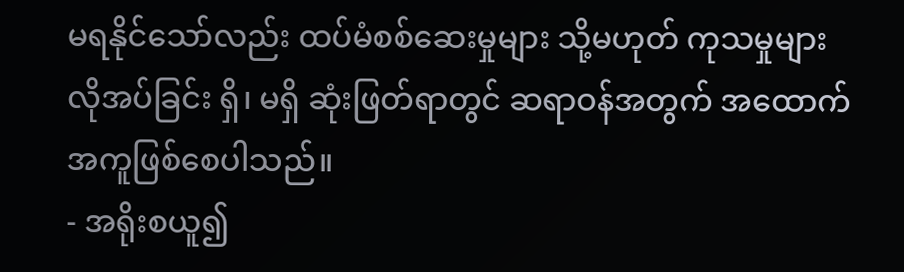မရနိုင်သော်လည်း ထပ်မံစစ်ဆေးမှုများ သို့မဟုတ် ကုသမှုများ လိုအပ်ခြင်း ရှိ၊ မရှိ ဆုံးဖြတ်ရာတွင် ဆရာဝန်အတွက် အထောက်အကူဖြစ်စေပါသည်။
- အရိုးစယူ၍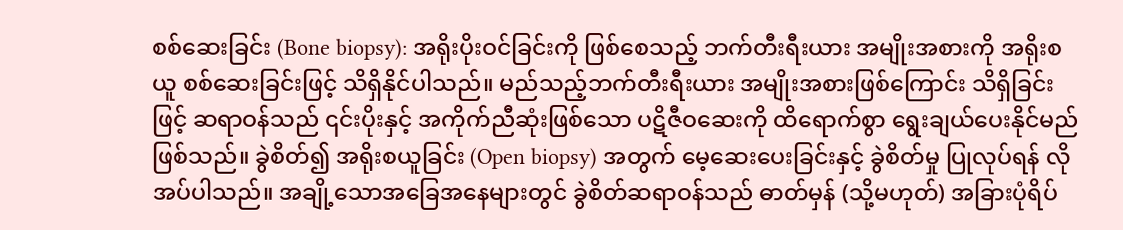စစ်ဆေးခြင်း (Bone biopsy): အရိုးပိုးဝင်ခြင်းကို ဖြစ်စေသည့် ဘက်တီးရီးယား အမျိုးအစားကို အရိုးစယူ စစ်ဆေးခြင်းဖြင့် သိရှိနိုင်ပါသည်။ မည်သည့်ဘက်တီးရီးယား အမျိုးအစားဖြစ်ကြောင်း သိရှိခြင်းဖြင့် ဆရာဝန်သည် ၎င်းပိုးနှင့် အကိုက်ညီဆုံးဖြစ်သော ပဋိဇီဝဆေးကို ထိရောက်စွာ ရွေးချယ်ပေးနိုင်မည် ဖြစ်သည်။ ခွဲစိတ်၍ အရိုးစယူခြင်း (Open biopsy) အတွက် မေ့ဆေးပေးခြင်းနှင့် ခွဲစိတ်မှု ပြုလုပ်ရန် လိုအပ်ပါသည်။ အချို့သောအခြေအနေများတွင် ခွဲစိတ်ဆရာဝန်သည် ဓာတ်မှန် (သို့မဟုတ်) အခြားပုံရိပ်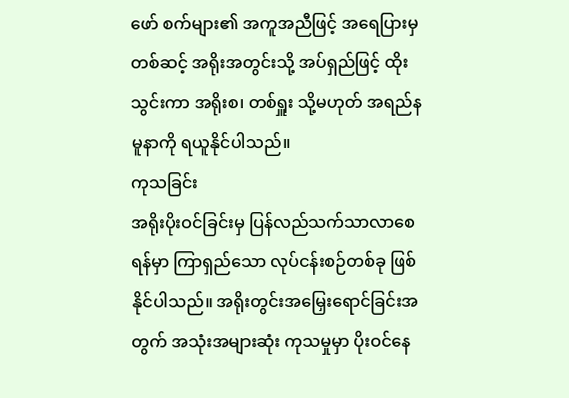ဖော် စက်များ၏ အကူအညီဖြင့် အရေပြားမှတစ်ဆင့် အရိုးအတွင်းသို့ အပ်ရှည်ဖြင့် ထိုးသွင်းကာ အရိုးစ၊ တစ်ရှူး သို့မဟုတ် အရည်နမူနာကို ရယူနိုင်ပါသည်။
ကုသခြင်း
အရိုးပိုးဝင်ခြင်းမှ ပြန်လည်သက်သာလာစေရန်မှာ ကြာရှည်သော လုပ်ငန်းစဉ်တစ်ခု ဖြစ်နိုင်ပါသည်။ အရိုးတွင်းအမြှေးရောင်ခြင်းအတွက် အသုံးအများဆုံး ကုသမှုမှာ ပိုးဝင်နေ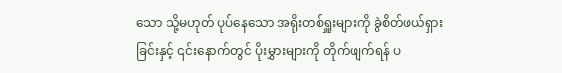သော သို့မဟုတ် ပုပ်နေသော အရိုးတစ်ရှူးများကို ခွဲစိတ်ဖယ်ရှားခြင်းနှင့် ၎င်းနောက်တွင် ပိုးမွှားများကို တိုက်ဖျက်ရန် ပ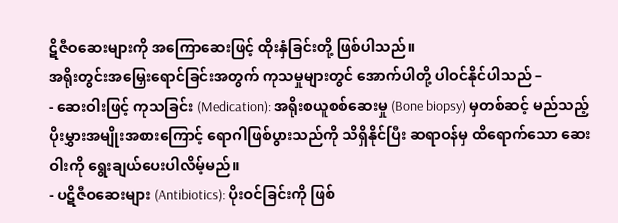ဋိဇီဝဆေးများကို အကြောဆေးဖြင့် ထိုးနှံခြင်းတို့ ဖြစ်ပါသည်။
အရိုးတွင်းအမြှေးရောင်ခြင်းအတွက် ကုသမှုများတွင် အောက်ပါတို့ ပါဝင်နိုင်ပါသည် –
- ဆေးဝါးဖြင့် ကုသခြင်း (Medication): အရိုးစယူစစ်ဆေးမှု (Bone biopsy) မှတစ်ဆင့် မည်သည့်ပိုးမွှားအမျိုးအစားကြောင့် ရောဂါဖြစ်ပွားသည်ကို သိရှိနိုင်ပြီး ဆရာဝန်မှ ထိရောက်သော ဆေးဝါးကို ရွေးချယ်ပေးပါလိမ့်မည်။
- ပဋိဇီဝဆေးများ (Antibiotics): ပိုးဝင်ခြင်းကို ဖြစ်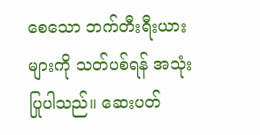စေသော ဘက်တီးရီးယားများကို သတ်ပစ်ရန် အသုံးပြုပါသည်။ ဆေးပတ်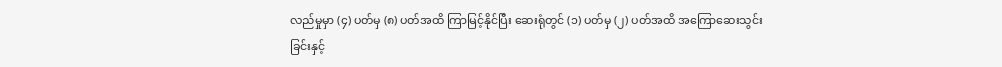လည်မှုမှာ (၄) ပတ်မှ (၈) ပတ်အထိ ကြာမြင့်နိုင်ပြီး ဆေးရုံတွင် (၁) ပတ်မှ (၂) ပတ်အထိ အကြောဆေးသွင်းခြင်းနှင့်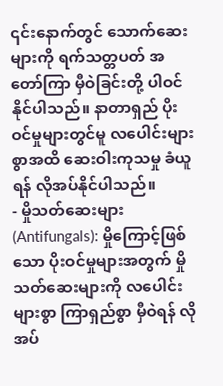၎င်းနောက်တွင် သောက်ဆေးများကို ရက်သတ္တပတ် အတော်ကြာ မှီဝဲခြင်းတို့ ပါဝင်နိုင်ပါသည်။ နာတာရှည် ပိုးဝင်မှုများတွင်မူ လပေါင်းများစွာအထိ ဆေးဝါးကုသမှု ခံယူရန် လိုအပ်နိုင်ပါသည်။
- မှိုသတ်ဆေးများ (Antifungals): မှိုကြောင့်ဖြစ်သော ပိုးဝင်မှုများအတွက် မှိုသတ်ဆေးများကို လပေါင်းများစွာ ကြာရှည်စွာ မှီဝဲရန် လိုအပ်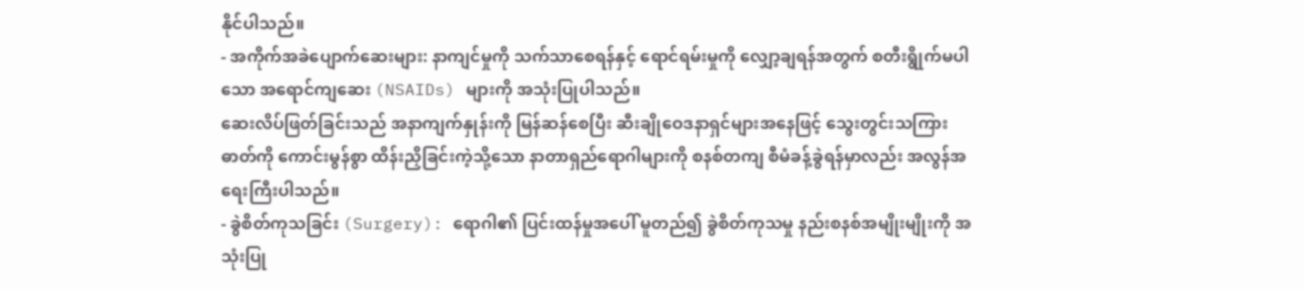နိုင်ပါသည်။
- အကိုက်အခဲပျောက်ဆေးများ: နာကျင်မှုကို သက်သာစေရန်နှင့် ရောင်ရမ်းမှုကို လျှော့ချရန်အတွက် စတီးရွိုက်မပါသော အရောင်ကျဆေး (NSAIDs) များကို အသုံးပြုပါသည်။
ဆေးလိပ်ဖြတ်ခြင်းသည် အနာကျက်နှုန်းကို မြန်ဆန်စေပြီး ဆီးချိုဝေဒနာရှင်များအနေဖြင့် သွေးတွင်းသကြားဓာတ်ကို ကောင်းမွန်စွာ ထိန်းညှိခြင်းကဲ့သို့သော နာတာရှည်ရောဂါများကို စနစ်တကျ စီမံခန့်ခွဲရန်မှာလည်း အလွန်အရေးကြီးပါသည်။
- ခွဲစိတ်ကုသခြင်း (Surgery): ရောဂါ၏ ပြင်းထန်မှုအပေါ် မူတည်၍ ခွဲစိတ်ကုသမှု နည်းစနစ်အမျိုးမျိုးကို အသုံးပြု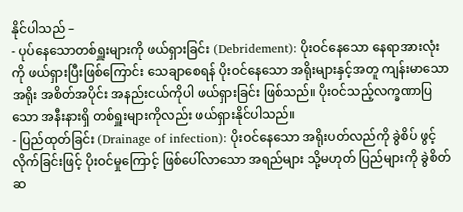နိုင်ပါသည် –
- ပုပ်နေသောတစ်ရှူးများကို ဖယ်ရှားခြင်း (Debridement): ပိုးဝင်နေသော နေရာအားလုံးကို ဖယ်ရှားပြီးဖြစ်ကြောင်း သေချာစေရန် ပိုးဝင်နေသော အရိုးများနှင့်အတူ ကျန်းမာသောအရိုး အစိတ်အပိုင်း အနည်းငယ်ကိုပါ ဖယ်ရှားခြင်း ဖြစ်သည်။ ပိုးဝင်သည့်လက္ခဏာပြသော အနီးနားရှိ တစ်ရှူးများကိုလည်း ဖယ်ရှားနိုင်ပါသည်။
- ပြည်ထုတ်ခြင်း (Drainage of infection): ပိုးဝင်နေသော အရိုးပတ်လည်ကို ခွဲစိပ် ဖွင့်လိုက်ခြင်းဖြင့် ပိုးဝင်မှုကြောင့် ဖြစ်ပေါ်လာသော အရည်များ သို့မဟုတ် ပြည်များကို ခွဲစိတ်ဆ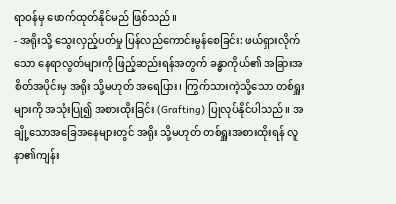ရာဝန်မှ ဖောက်ထုတ်နိုင်မည် ဖြစ်သည်။
- အရိုးသို့ သွေးလှည့်ပတ်မှု ပြန်လည်ကောင်းမွန်စေခြင်း: ဖယ်ရှားလိုက်သော နေရာလွတ်များကို ဖြည့်ဆည်းရန်အတွက် ခန္ဓာကိုယ်၏ အခြားအစိတ်အပိုင်းမှ အရိုး သို့မဟုတ် အရေပြား၊ ကြွက်သားကဲ့သို့သော တစ်ရှူးများကို အသုံးပြု၍ အစားထိုးခြင်း (Grafting) ပြုလုပ်နိုင်ပါသည်။ အချို့သောအခြေအနေများတွင် အရိုး သို့မဟုတ် တစ်ရှူးအစားထိုးရန် လူနာ၏ကျန်း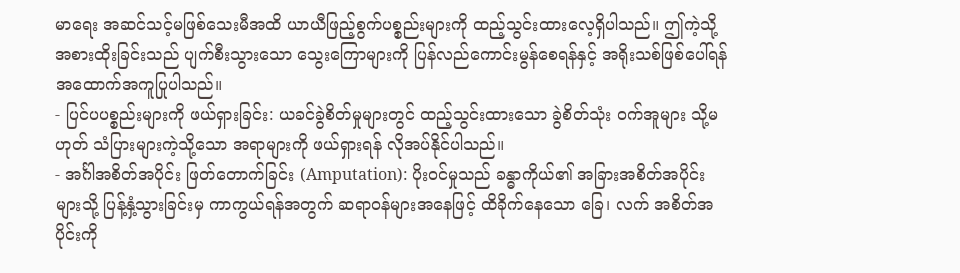မာရေး အဆင်သင့်မဖြစ်သေးမီအထိ ယာယီဖြည့်စွက်ပစ္စည်းများကို ထည့်သွင်းထားလေ့ရှိပါသည်။ ဤကဲ့သို့ အစားထိုးခြင်းသည် ပျက်စီးသွားသော သွေးကြောများကို ပြန်လည်ကောင်းမွန်စေရန်နှင့် အရိုးသစ်ဖြစ်ပေါ်ရန် အထောက်အကူပြုပါသည်။
- ပြင်ပပစ္စည်းများကို ဖယ်ရှားခြင်း: ယခင်ခွဲစိတ်မှုများတွင် ထည့်သွင်းထားသော ခွဲစိတ်သုံး ဝက်အူများ သို့မဟုတ် သံပြားများကဲ့သို့သော အရာများကို ဖယ်ရှားရန် လိုအပ်နိုင်ပါသည်။
- အင်္ဂါအစိတ်အပိုင်း ဖြတ်တောက်ခြင်း (Amputation): ပိုးဝင်မှုသည် ခန္ဓာကိုယ်၏ အခြားအစိတ်အပိုင်းများသို့ ပြန့်နှံ့သွားခြင်းမှ ကာကွယ်ရန်အတွက် ဆရာဝန်များအနေဖြင့် ထိခိုက်နေသော ခြေ၊ လက် အစိတ်အပိုင်းကို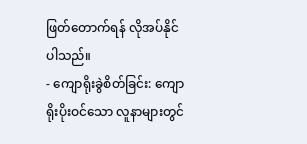ဖြတ်တောက်ရန် လိုအပ်နိုင်ပါသည်။
- ကျောရိုးခွဲစိတ်ခြင်း: ကျောရိုးပိုးဝင်သော လူနာများတွင်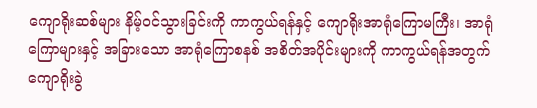ကျောရိုးဆစ်များ နိမ့်ဝင်သွားခြင်းကို ကာကွယ်ရန်နှင့် ကျောရိုးအာရုံကြောမကြီး၊ အာရုံကြောများနှင့် အခြားသော အာရုံကြောစနစ် အစိတ်အပိုင်းများကို ကာကွယ်ရန်အတွက် ကျောရိုးခွဲ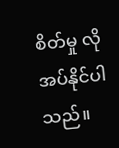စိတ်မှု လိုအပ်နိုင်ပါသည်။